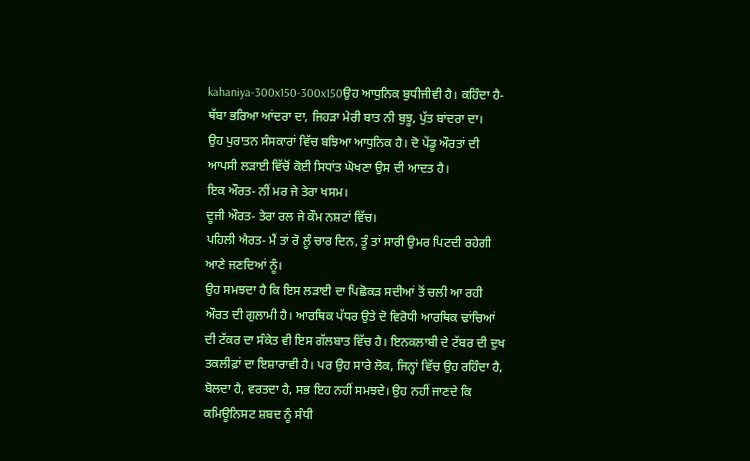kahaniya-300x150-300x150ਉਹ ਆਧੁਨਿਕ ਬੁਧੀਜੀਵੀ ਹੈ। ਕਹਿੰਦਾ ਹੈ-ਥੱਬਾ ਭਰਿਆ ਆਂਦਰਾ ਦਾ, ਜਿਹੜਾ ਮੇਰੀ ਬਾਤ ਨੀ ਬੁਝੂ, ਪੁੱਤ ਬਾਂਦਰਾ ਦਾ।
ਉਹ ਪੁਰਾਤਨ ਸੰਸਕਾਰਾਂ ਵਿੱਚ ਬਝਿਆ ਆਧੁਨਿਕ ਹੈ। ਦੋ ਪੇਂਡੂ ਔਰਤਾਂ ਦੀ ਆਪਸੀ ਲੜਾਈ ਵਿੱਚੋਂ ਕੋਈ ਸਿਧਾਂਤ ਘੋਖਣਾ ਉਸ ਦੀ ਆਦਤ ਹੈ।
ਇਕ ਔਰਤ- ਨੀਂ ਮਰ ਜੇ ਤੇਰਾ ਖਸਮ।
ਦੂਜੀ ਔਰਤ- ਤੇਰਾ ਰਲ ਜੇ ਕੌਮ ਨਸ਼ਟਾਂ ਵਿੱਚ।
ਪਹਿਲੀ ਐਰਤ- ਮੈਂ ਤਾਂ ਰੋ ਲੂੰ ਚਾਰ ਦਿਨ, ਤੂੰ ਤਾਂ ਸਾਰੀ ਉਮਰ ਪਿਟਦੀ ਰਹੇਗੀ ਆਣੇ ਜਣਦਿਆਂ ਨੂੰ।
ਉਹ ਸਮਝਦਾ ਹੈ ਕਿ ਇਸ ਲੜਾਈ ਦਾ ਪਿਛੋਕੜ ਸਦੀਆਂ ਤੋਂ ਚਲੀ ਆ ਰਹੀ ਔਰਤ ਦੀ ਗੁਲਾਮੀ ਹੈ। ਆਰਥਿਕ ਪੱਧਰ ਉਤੇ ਦੋ ਵਿਰੋਧੀ ਆਰਥਿਕ ਢਾਂਚਿਆਂ ਦੀ ਟੱਕਰ ਦਾ ਸੰਕੇਤ ਵੀ ਇਸ ਗੱਲਬਾਤ ਵਿੱਚ ਹੈ। ਇਨਕਲਾਬੀ ਦੇ ਟੱਬਰ ਦੀ ਦੁਖ ਤਕਲੀਫ਼ਾਂ ਦਾ ਇਸ਼ਾਰਾਵੀ ਹੈ। ਪਰ ਉਹ ਸਾਰੇ ਲੋਕ, ਜਿਨ੍ਹਾਂ ਵਿੱਚ ਉਹ ਰਹਿੰਦਾ ਹੈ, ਬੋਲਦਾ ਹੈ, ਵਰਤਦਾ ਹੈ, ਸਭ ਇਹ ਨਹੀਂ ਸਮਝਦੇ। ਉਹ ਨਹੀਂ ਜਾਣਦੇ ਕਿ ਕਮਿਊਨਿਸਟ ਸ਼ਬਦ ਨੂੰ ਸੰਧੀ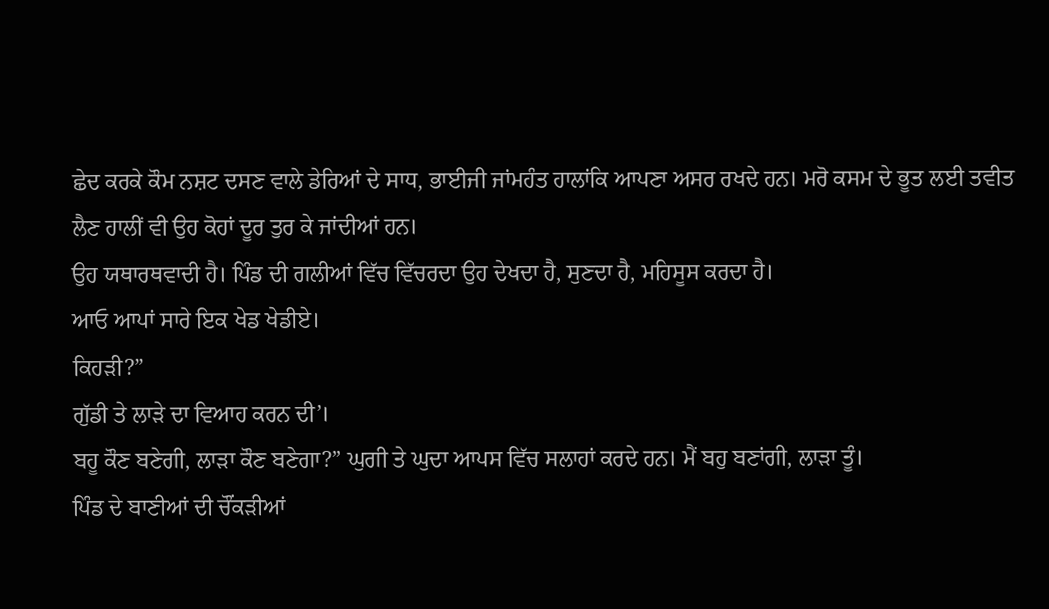ਛੇਦ ਕਰਕੇ ਕੌਮ ਨਸ਼ਟ ਦਸਣ ਵਾਲੇ ਡੇਰਿਆਂ ਦੇ ਸਾਧ, ਭਾਈਜੀ ਜਾਂਮਹੰਤ ਹਾਲਾਂਕਿ ਆਪਣਾ ਅਸਰ ਰਖਦੇ ਹਨ। ਮਰੋ ਕਸਮ ਦੇ ਭੂਤ ਲਈ ਤਵੀਤ ਲੈਣ ਹਾਲੀਂ ਵੀ ਉਹ ਕੋਹਾਂ ਦੂਰ ਤੁਰ ਕੇ ਜਾਂਦੀਆਂ ਹਨ।
ਉਹ ਯਥਾਰਥਵਾਦੀ ਹੈ। ਪਿੰਡ ਦੀ ਗਲੀਆਂ ਵਿੱਚ ਵਿੱਚਰਦਾ ਉਹ ਦੇਖਦਾ ਹੈ, ਸੁਣਦਾ ਹੈ, ਮਹਿਸੂਸ ਕਰਦਾ ਹੈ।
ਆਓ ਆਪਾਂ ਸਾਰੇ ਇਕ ਖੇਡ ਖੇਡੀਏ।
ਕਿਹੜੀ?”
ਗੁੱਡੀ ਤੇ ਲਾੜੇ ਦਾ ਵਿਆਹ ਕਰਨ ਦੀ’।
ਬਹੂ ਕੌਣ ਬਣੇਗੀ, ਲਾੜਾ ਕੌਣ ਬਣੇਗਾ?” ਘੁਗੀ ਤੇ ਘੁਦਾ ਆਪਸ ਵਿੱਚ ਸਲਾਹਾਂ ਕਰਦੇ ਹਨ। ਮੈਂ ਬਹੁ ਬਣਾਂਗੀ, ਲਾੜਾ ਤੂੰ।
ਪਿੰਡ ਦੇ ਬਾਣੀਆਂ ਦੀ ਚੌਂਕੜੀਆਂ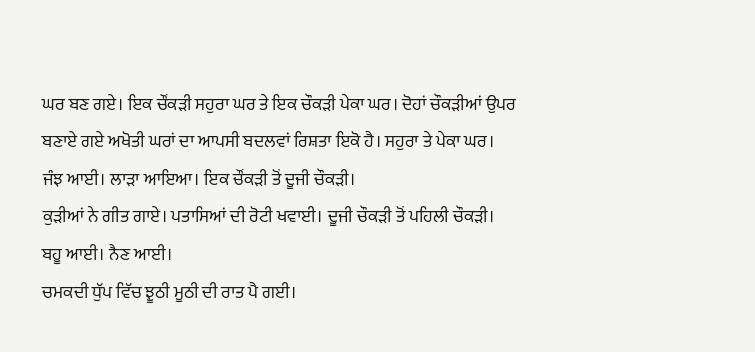ਘਰ ਬਣ ਗਏ। ਇਕ ਚੌਂਕੜੀ ਸਹੁਰਾ ਘਰ ਤੇ ਇਕ ਚੌਕੜੀ ਪੇਕਾ ਘਰ। ਦੋਹਾਂ ਚੌਕੜੀਆਂ ਉਪਰ ਬਣਾਏ ਗਏ ਅਖੋਤੀ ਘਰਾਂ ਦਾ ਆਪਸੀ ਬਦਲਵਾਂ ਰਿਸ਼ਤਾ ਇਕੋ ਹੈ। ਸਹੁਰਾ ਤੇ ਪੇਕਾ ਘਰ।
ਜੰਝ ਆਈ। ਲਾੜਾ ਆਇਆ। ਇਕ ਚੌਂਕੜੀ ਤੋਂ ਦੂਜੀ ਚੌਕੜੀ।
ਕੁੜੀਆਂ ਨੇ ਗੀਤ ਗਾਏ। ਪਤਾਸਿਆਂ ਦੀ ਰੋਟੀ ਖਵਾਈ। ਦੂਜੀ ਚੌਕੜੀ ਤੋਂ ਪਹਿਲੀ ਚੌਕੜੀ।
ਬਹੂ ਆਈ। ਨੈਣ ਆਈ।
ਚਮਕਦੀ ਧੁੱਪ ਵਿੱਚ ਝੂਠੀ ਮੂਠੀ ਦੀ ਰਾਤ ਪੈ ਗਈ।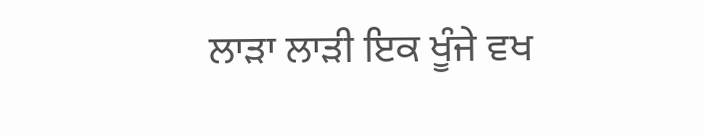ਲਾੜਾ ਲਾੜੀ ਇਕ ਖੂੰਜੇ ਵਖ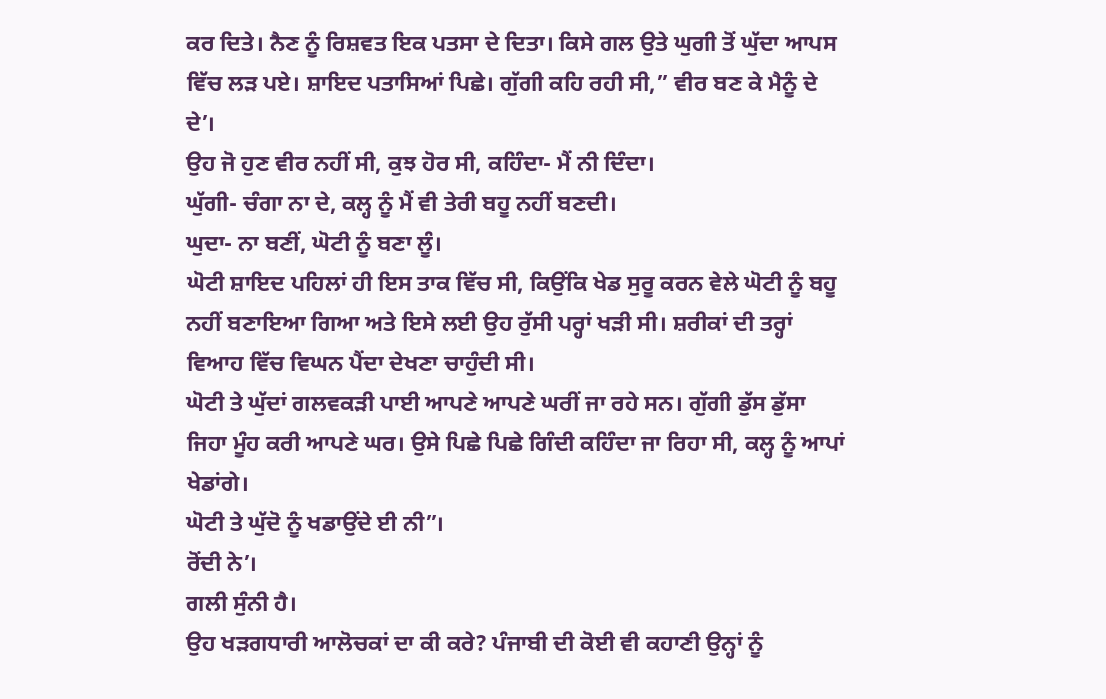ਕਰ ਦਿਤੇ। ਨੈਣ ਨੂੰ ਰਿਸ਼ਵਤ ਇਕ ਪਤਸਾ ਦੇ ਦਿਤਾ। ਕਿਸੇ ਗਲ ਉਤੇ ਘੁਗੀ ਤੋਂ ਘੁੱਦਾ ਆਪਸ ਵਿੱਚ ਲੜ ਪਏ। ਸ਼ਾਇਦ ਪਤਾਸਿਆਂ ਪਿਛੇ। ਗੁੱਗੀ ਕਹਿ ਰਹੀ ਸੀ,” ਵੀਰ ਬਣ ਕੇ ਮੈਨੂੰ ਦੇ ਦੇ’।
ਉਹ ਜੋ ਹੁਣ ਵੀਰ ਨਹੀਂ ਸੀ, ਕੁਝ ਹੋਰ ਸੀ, ਕਹਿੰਦਾ- ਮੈਂ ਨੀ ਦਿੰਦਾ।
ਘੁੱਗੀ- ਚੰਗਾ ਨਾ ਦੇ, ਕਲ੍ਹ ਨੂੰ ਮੈਂ ਵੀ ਤੇਰੀ ਬਹੂ ਨਹੀਂ ਬਣਦੀ।
ਘੁਦਾ- ਨਾ ਬਣੀਂ, ਘੋਟੀ ਨੂੰ ਬਣਾ ਲੂੰ।
ਘੋਟੀ ਸ਼ਾਇਦ ਪਹਿਲਾਂ ਹੀ ਇਸ ਤਾਕ ਵਿੱਚ ਸੀ, ਕਿਉਂਕਿ ਖੇਡ ਸੁਰੂ ਕਰਨ ਵੇਲੇ ਘੋਟੀ ਨੂੰ ਬਹੂ ਨਹੀਂ ਬਣਾਇਆ ਗਿਆ ਅਤੇ ਇਸੇ ਲਈ ਉਹ ਰੁੱਸੀ ਪਰ੍ਹਾਂ ਖੜੀ ਸੀ। ਸ਼ਰੀਕਾਂ ਦੀ ਤਰ੍ਹਾਂ ਵਿਆਹ ਵਿੱਚ ਵਿਘਨ ਪੈਂਦਾ ਦੇਖਣਾ ਚਾਹੁੰਦੀ ਸੀ।
ਘੋਟੀ ਤੇ ਘੁੱਦਾਂ ਗਲਵਕੜੀ ਪਾਈ ਆਪਣੇ ਆਪਣੇ ਘਰੀਂ ਜਾ ਰਹੇ ਸਨ। ਗੁੱਗੀ ਡੁੱਸ ਡੁੱਸਾ ਜਿਹਾ ਮੂੰਹ ਕਰੀ ਆਪਣੇ ਘਰ। ਉਸੇ ਪਿਛੇ ਪਿਛੇ ਗਿੰਦੀ ਕਹਿੰਦਾ ਜਾ ਰਿਹਾ ਸੀ, ਕਲ੍ਹ ਨੂੰ ਆਪਾਂ ਖੇਡਾਂਗੇ।
ਘੋਟੀ ਤੇ ਘੁੱਦੋ ਨੂੰ ਖਡਾਉਂਦੇ ਈ ਨੀ”।
ਰੋਂਦੀ ਨੇ’।
ਗਲੀ ਸੁੰਨੀ ਹੈ।
ਉਹ ਖੜਗਧਾਰੀ ਆਲੋਚਕਾਂ ਦਾ ਕੀ ਕਰੇ? ਪੰਜਾਬੀ ਦੀ ਕੋਈ ਵੀ ਕਹਾਣੀ ਉਨ੍ਹਾਂ ਨੂੰ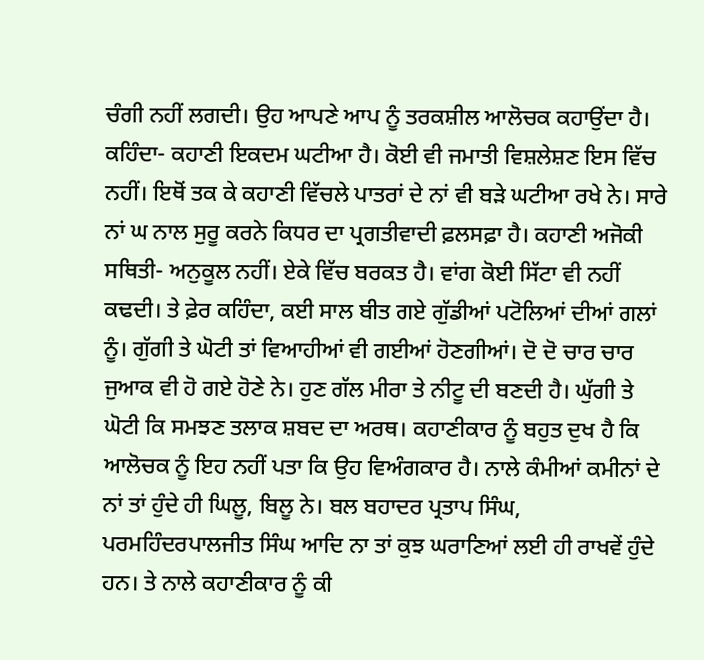ਚੰਗੀ ਨਹੀਂ ਲਗਦੀ। ਉਹ ਆਪਣੇ ਆਪ ਨੂੰ ਤਰਕਸ਼ੀਲ ਆਲੋਚਕ ਕਹਾਉਂਦਾ ਹੈ। ਕਹਿੰਦਾ- ਕਹਾਣੀ ਇਕਦਮ ਘਟੀਆ ਹੈ। ਕੋਈ ਵੀ ਜਮਾਤੀ ਵਿਸ਼ਲੇਸ਼ਣ ਇਸ ਵਿੱਚ ਨਹੀਂ। ਇਥੋਂ ਤਕ ਕੇ ਕਹਾਣੀ ਵਿੱਚਲੇ ਪਾਤਰਾਂ ਦੇ ਨਾਂ ਵੀ ਬੜੇ ਘਟੀਆ ਰਖੇ ਨੇ। ਸਾਰੇ ਨਾਂ ਘ ਨਾਲ ਸੁਰੂ ਕਰਨੇ ਕਿਧਰ ਦਾ ਪ੍ਰਗਤੀਵਾਦੀ ਫ਼ਲਸਫ਼ਾ ਹੈ। ਕਹਾਣੀ ਅਜੋਕੀ ਸਥਿਤੀ- ਅਨੁਕੂਲ ਨਹੀਂ। ਏਕੇ ਵਿੱਚ ਬਰਕਤ ਹੈ। ਵਾਂਗ ਕੋਈ ਸਿੱਟਾ ਵੀ ਨਹੀਂ ਕਢਦੀ। ਤੇ ਫ਼ੇਰ ਕਹਿੰਦਾ, ਕਈ ਸਾਲ ਬੀਤ ਗਏ ਗੁੱਡੀਆਂ ਪਟੋਲਿਆਂ ਦੀਆਂ ਗਲਾਂ ਨੂੰ। ਗੁੱਗੀ ਤੇ ਘੋਟੀ ਤਾਂ ਵਿਆਹੀਆਂ ਵੀ ਗਈਆਂ ਹੋਣਗੀਆਂ। ਦੋ ਦੋ ਚਾਰ ਚਾਰ ਜੁਆਕ ਵੀ ਹੋ ਗਏ ਹੋਣੇ ਨੇ। ਹੁਣ ਗੱਲ ਮੀਰਾ ਤੇ ਨੀਟੂ ਦੀ ਬਣਦੀ ਹੈ। ਘੁੱਗੀ ਤੇ ਘੋਟੀ ਕਿ ਸਮਝਣ ਤਲਾਕ ਸ਼ਬਦ ਦਾ ਅਰਥ। ਕਹਾਣੀਕਾਰ ਨੂੰ ਬਹੁਤ ਦੁਖ ਹੈ ਕਿ ਆਲੋਚਕ ਨੂੰ ਇਹ ਨਹੀਂ ਪਤਾ ਕਿ ਉਹ ਵਿਅੰਗਕਾਰ ਹੈ। ਨਾਲੇ ਕੰਮੀਆਂ ਕਮੀਨਾਂ ਦੇ ਨਾਂ ਤਾਂ ਹੁੰਦੇ ਹੀ ਘਿਲੂ, ਬਿਲੂ ਨੇ। ਬਲ ਬਹਾਦਰ ਪ੍ਰਤਾਪ ਸਿੰਘ, ਪਰਮਹਿੰਦਰਪਾਲਜੀਤ ਸਿੰਘ ਆਦਿ ਨਾ ਤਾਂ ਕੁਝ ਘਰਾਣਿਆਂ ਲਈ ਹੀ ਰਾਖਵੇਂ ਹੁੰਦੇ ਹਨ। ਤੇ ਨਾਲੇ ਕਹਾਣੀਕਾਰ ਨੂੰ ਕੀ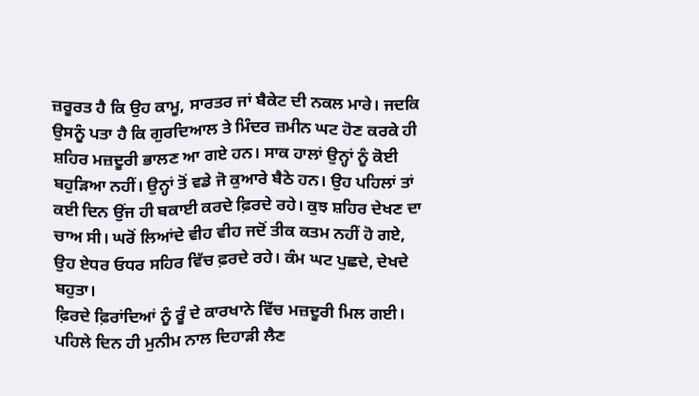ਜ਼ਰੂਰਤ ਹੈ ਕਿ ਉਹ ਕਾਮੂ, ਸਾਰਤਰ ਜਾਂ ਬੈਕੇਟ ਦੀ ਨਕਲ ਮਾਰੇ। ਜਦਕਿ ਉਸਨੂੰ ਪਤਾ ਹੈ ਕਿ ਗੁਰਦਿਆਲ ਤੇ ਮਿੰਦਰ ਜ਼ਮੀਨ ਘਟ ਹੋਣ ਕਰਕੇ ਹੀ ਸ਼ਹਿਰ ਮਜ਼ਦੂਰੀ ਭਾਲਣ ਆ ਗਏ ਹਨ। ਸਾਕ ਹਾਲਾਂ ਉਨ੍ਹਾਂ ਨੂੰ ਕੋਈ ਬਹੁੜਿਆ ਨਹੀਂ। ਉਨ੍ਹਾਂ ਤੋਂ ਵਡੇ ਜੋ ਕੁਆਰੇ ਬੈਠੇ ਹਨ। ਉਹ ਪਹਿਲਾਂ ਤਾਂ ਕਈ ਦਿਨ ਉਂਜ ਹੀ ਬਕਾਈ ਕਰਦੇ ਫ਼ਿਰਦੇ ਰਹੇ। ਕੁਝ ਸ਼ਹਿਰ ਦੇਖਣ ਦਾ ਚਾਅ ਸੀ। ਘਰੋਂ ਲਿਆਂਦੇ ਵੀਹ ਵੀਹ ਜਦੋਂ ਤੀਕ ਕਤਮ ਨਹੀਂ ਹੋ ਗਏ, ਉਹ ਏਧਰ ਓਧਰ ਸਹਿਰ ਵਿੱਚ ਫ਼ਰਦੇ ਰਹੇ। ਕੰਮ ਘਟ ਪੁਛਦੇ, ਦੇਖਦੇ ਬਹੁਤਾ।
ਫ਼ਿਰਦੇ ਫ਼ਿਰਾਂਦਿਆਂ ਨੂੰ ਰੂੰ ਦੇ ਕਾਰਖਾਨੇ ਵਿੱਚ ਮਜ਼ਦੂਰੀ ਮਿਲ ਗਈ। ਪਹਿਲੇ ਦਿਨ ਹੀ ਮੁਨੀਮ ਨਾਲ ਦਿਹਾੜੀ ਲੈਣ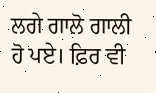ਲਗੇ ਗਾਲੋ ਗਾਲੀ ਹੋ ਪਏ। ਫ਼ਿਰ ਵੀ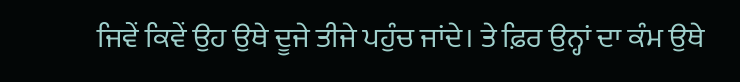ਜਿਵੇਂ ਕਿਵੇਂ ਉਹ ਉਥੇ ਦੂਜੇ ਤੀਜੇ ਪਹੁੰਚ ਜਾਂਦੇ। ਤੇ ਫ਼ਿਰ ਉਨ੍ਹਾਂ ਦਾ ਕੰਮ ਉਥੇ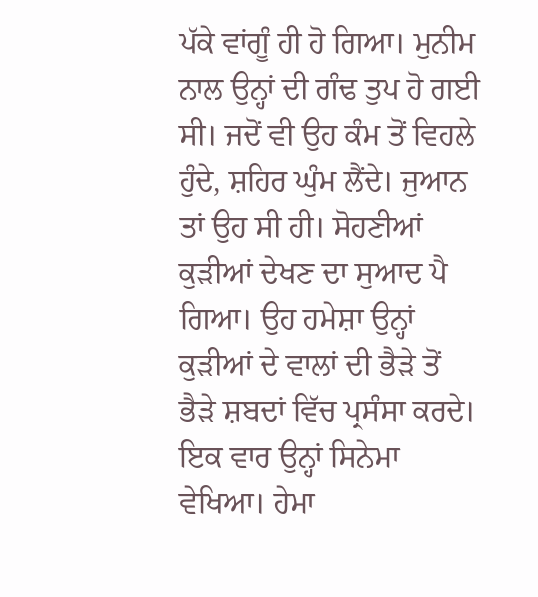ਪੱਕੇ ਵਾਂਗੂੰ ਹੀ ਹੋ ਗਿਆ। ਮੁਨੀਮ ਨਾਲ ਉਨ੍ਹਾਂ ਦੀ ਗੰਢ ਤੁਪ ਹੋ ਗਈ ਸੀ। ਜਦੋਂ ਵੀ ਉਹ ਕੰਮ ਤੋਂ ਵਿਹਲੇ ਹੁੰਦੇ, ਸ਼ਹਿਰ ਘੁੰਮ ਲੈਂਦੇ। ਜੁਆਨ ਤਾਂ ਉਹ ਸੀ ਹੀ। ਸੋਹਣੀਆਂ ਕੁੜੀਆਂ ਦੇਖਣ ਦਾ ਸੁਆਦ ਪੈ ਗਿਆ। ਉਹ ਹਮੇਸ਼ਾ ਉਨ੍ਹਾਂ ਕੁੜੀਆਂ ਦੇ ਵਾਲਾਂ ਦੀ ਭੈੜੇ ਤੋਂ ਭੈੜੇ ਸ਼ਬਦਾਂ ਵਿੱਚ ਪ੍ਰਸੰਸਾ ਕਰਦੇ। ਇਕ ਵਾਰ ਉਨ੍ਹਾਂ ਸਿਨੇਮਾ ਵੇਖਿਆ। ਹੇਮਾ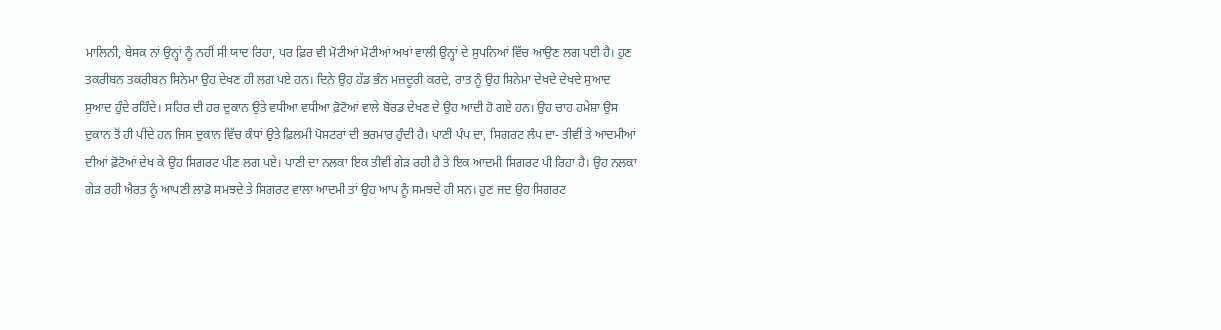ਮਾਲਿਨੀ, ਬੇਸਕ ਨਾਂ ਉਨ੍ਹਾਂ ਨੂੰ ਨਹੀਂ ਸੀ ਯਾਦ ਰਿਹਾ, ਪਰ ਫ਼ਿਰ ਵੀ ਮੋਟੀਆਂ ਮੋਟੀਆਂ ਅਖਾਂ ਵਾਲੀ ਉਨ੍ਹਾਂ ਦੇ ਸੁਪਨਿਆਂ ਵਿੱਚ ਆਉਣ ਲਗ ਪਈ ਹੈ। ਹੁਣ ਤਕਰੀਬਨ ਤਕਰੀਬਨ ਸਿਨੇਮਾ ਉਹ ਦੇਖਣ ਹੀ ਲਗ ਪਏ ਹਨ। ਦਿਨੇ ਉਹ ਹੱਡ ਭੰਨ ਮਜ਼ਦੂਰੀ ਕਰਦੇ, ਰਾਤ ਨੂੰ ਉਹ ਸਿਨੇਮਾ ਦੇਖਦੇ ਦੇਖਦੇ ਸੁਆਦ ਸੁਆਦ ਹੁੰਦੇ ਰਹਿੰਦੇ। ਸਹਿਰ ਦੀ ਹਰ ਦੁਕਾਨ ਉਤੇ ਵਧੀਆ ਵਧੀਆ ਫ਼ੋਟੋਆਂ ਵਾਲੇ ਬੋਰਡ ਦੇਖਣ ਦੇ ਉਹ ਆਦੀ ਹੋ ਗਏ ਹਨ। ਉਹ ਚਾਹ ਹਮੇਸ਼ਾ ਉਸ ਦੁਕਾਨ ਤੋਂ ਹੀ ਪੀਂਦੇ ਹਨ ਜਿਸ ਦੁਕਾਨ ਵਿੱਚ ਕੰਧਾਂ ਉਤੇ ਫ਼ਿਲਮੀ ਪੋਸਟਰਾਂ ਦੀ ਭਰਮਾਰ ਹੁੰਦੀ ਹੈ। ਪਾਣੀ ਪੰਪ ਦਾ, ਸਿਗਰਟ ਲੰਪ ਦਾ- ਤੀਵੀਂ ਤੇ ਆਦਮੀਆਂ ਦੀਆਂ ਫ਼ੋਟੋਆਂ ਦੇਖ ਕੇ ਉਹ ਸਿਗਰਟ ਪੀਣ ਲਗ ਪਏ। ਪਾਣੀ ਦਾ ਨਲਕਾ ਇਕ ਤੀਵੀਂ ਗੇੜ ਰਹੀ ਹੈ ਤੇ ਇਕ ਆਦਮੀ ਸਿਗਰਟ ਪੀ ਰਿਹਾ ਹੈ। ਉਹ ਨਲਕਾ ਗੇੜ ਰਹੀ ਐਰਤ ਨੂੰ ਆਪਣੀ ਲਾਡੋ ਸਮਝਦੇ ਤੇ ਸਿਗਰਟ ਵਾਲਾ ਆਦਮੀ ਤਾਂ ਉਹ ਆਪ ਨੂੰ ਸਮਝਦੇ ਹੀ ਸਨ। ਹੁਣ ਜਦ ਉਹ ਸਿਗਰਟ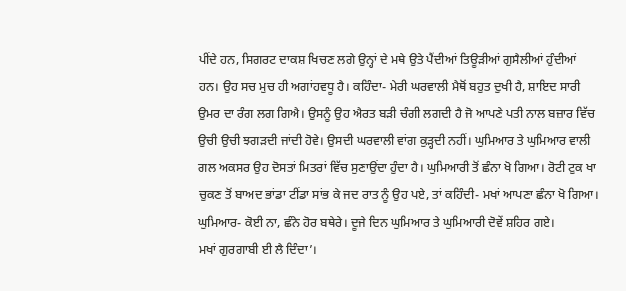ਪੀਂਦੇ ਹਨ, ਸਿਗਰਟ ਦਾਕਸ਼ ਖਿਚਣ ਲਗੇ ਉਨ੍ਹਾਂ ਦੇ ਮਥੇ ਉਤੇ ਪੈਂਦੀਆਂ ਤਿਊੜੀਆਂ ਗੁਸੈਲੀਆਂ ਹੁੰਦੀਆਂ ਹਨ। ਉਹ ਸਚ ਮੁਚ ਹੀ ਅਗਾਂਹਵਧੂ ਹੈ। ਕਹਿੰਦਾ- ਮੇਰੀ ਘਰਵਾਲੀ ਮੈਥੋਂ ਬਹੁਤ ਦੁਖੀ ਹੈ, ਸ਼ਾਇਦ ਸਾਰੀ ਉਮਰ ਦਾ ਰੰਗ ਲਗ ਗਿਐ। ਉਸਨੂੰ ਉਹ ਐਰਤ ਬੜੀ ਚੰਗੀ ਲਗਦੀ ਹੈ ਜੋ ਆਪਣੇ ਪਤੀ ਨਾਲ ਬਜ਼ਾਰ ਵਿੱਚ ਉਚੀ ਉਚੀ ਝਗੜਦੀ ਜਾਂਦੀ ਹੋਵੇ। ਉਸਦੀ ਘਰਵਾਲੀ ਵਾਂਗ ਕੁੜ੍ਹਦੀ ਨਹੀਂ। ਘੁਮਿਆਰ ਤੇ ਘੁਮਿਆਰ ਵਾਲੀ ਗਲ ਅਕਸਰ ਉਹ ਦੋਸਤਾਂ ਮਿਤਰਾਂ ਵਿੱਚ ਸੁਣਾਉਂਦਾ ਹੁੰਦਾ ਹੈ। ਘੁਮਿਆਰੀ ਤੋਂ ਛੰਨਾ ਖੋ ਗਿਆ। ਰੋਟੀ ਟੁਕ ਖਾ ਚੁਕਣ ਤੋਂ ਬਾਅਦ ਭਾਂਡਾ ਟੀਂਡਾ ਸਾਂਭ ਕੇ ਜਦ ਰਾਤ ਨੂੰ ਉਹ ਪਏ, ਤਾਂ ਕਹਿੰਦੀ- ਮਖਾਂ ਆਪਣਾ ਛੰਨਾ ਖੋ ਗਿਆ।
ਘੁਮਿਆਰ- ਕੋਈ ਨਾ, ਛੰਨੇ ਹੋਰ ਬਥੇਰੇ। ਦੂਜੇ ਦਿਨ ਘੁਮਿਆਰ ਤੇ ਘੁਮਿਆਰੀ ਦੋਵੇਂ ਸ਼ਹਿਰ ਗਏ।
ਮਖਾਂ ਗੁਰਗਾਬੀ ਈ ਲੈ ਦਿੰਦਾ’।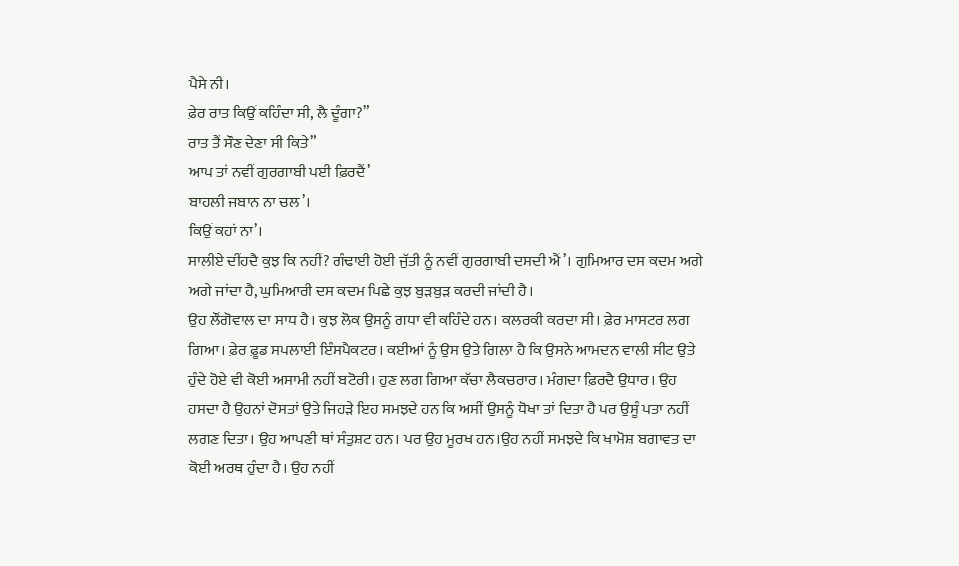ਪੈਸੇ ਨੀ।
ਫ਼ੇਰ ਰਾਤ ਕਿਉਂ ਕਹਿੰਦਾ ਸੀ, ਲੈ ਦੂੰਗਾ?”
ਰਾਤ ਤੈਂ ਸੌਣ ਦੇਣਾ ਸੀ ਕਿਤੇ”
ਆਪ ਤਾਂ ਨਵੀਂ ਗੁਰਗਾਬੀ ਪਈ ਫ਼ਿਰਦੈਂ’
ਬਾਹਲੀ ਜਬਾਨ ਨਾ ਚਲ’।
ਕਿਉਂ ਕਹਾਂ ਨਾ’।
ਸਾਲੀਏ ਦੀਂਹਦੈ ਕੁਝ ਕਿ ਨਹੀਂ? ਗੰਢਾਈ ਹੋਈ ਜੁੱਤੀ ਨੂੰ ਨਵੀਂ ਗੁਰਗਾਬੀ ਦਸਦੀ ਐਂ’। ਗੁਮਿਆਰ ਦਸ ਕਦਮ ਅਗੇ ਅਗੇ ਜਾਂਦਾ ਹੈ, ਘੁਮਿਆਰੀ ਦਸ ਕਦਮ ਪਿਛੇ ਕੁਝ ਬੁੜਬੁੜ ਕਰਦੀ ਜਾਂਦੀ ਹੈ।
ਉਹ ਲੌਂਗੋਵਾਲ ਦਾ ਸਾਧ ਹੈ। ਕੁਝ ਲੋਕ ਉਸਨੂੰ ਗਧਾ ਵੀ ਕਹਿੰਦੇ ਹਨ। ਕਲਰਕੀ ਕਰਦਾ ਸੀ। ਫ਼ੇਰ ਮਾਸਟਰ ਲਗ ਗਿਆ। ਫ਼ੇਰ ਫ਼ੂਡ ਸਪਲਾਈ ਇੰਸਪੈਕਟਰ। ਕਈਆਂ ਨੂੰ ਉਸ ਉਤੇ ਗਿਲਾ ਹੈ ਕਿ ਉਸਨੇ ਆਮਦਨ ਵਾਲੀ ਸੀਟ ਉਤੇ ਹੁੰਦੇ ਹੋਏ ਵੀ ਕੋਈ ਅਸਾਮੀ ਨਹੀਂ ਬਟੋਰੀ। ਹੁਣ ਲਗ ਗਿਆ ਕੱਚਾ ਲੈਕਚਰਾਰ। ਮੰਗਦਾ ਫ਼ਿਰਦੈ ਉਧਾਰ। ਉਹ ਹਸਦਾ ਹੈ ਉਹਨਾਂ ਦੋਸਤਾਂ ਉਤੇ ਜਿਹੜੇ ਇਹ ਸਮਝਦੇ ਹਨ ਕਿ ਅਸੀਂ ਉਸਨੂੰ ਧੋਖਾ ਤਾਂ ਦਿਤਾ ਹੈ ਪਰ ਉਸੂੰ ਪਤਾ ਨਹੀਂ ਲਗਣ ਦਿਤਾ। ਉਹ ਆਪਣੀ ਥਾਂ ਸੰਤੁਸ਼ਟ ਹਨ। ਪਰ ਉਹ ਮੂਰਖ ਹਨ।ਉਹ ਨਹੀਂ ਸਮਝਦੇ ਕਿ ਖਾਮੋਸ਼ ਬਗਾਵਤ ਦਾ ਕੋਈ ਅਰਥ ਹੁੰਦਾ ਹੈ। ਉਹ ਨਹੀਂ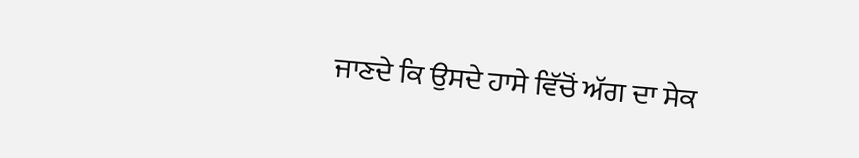ਜਾਣਦੇ ਕਿ ਉਸਦੇ ਹਾਸੇ ਵਿੱਚੋਂ ਅੱਗ ਦਾ ਸੇਕ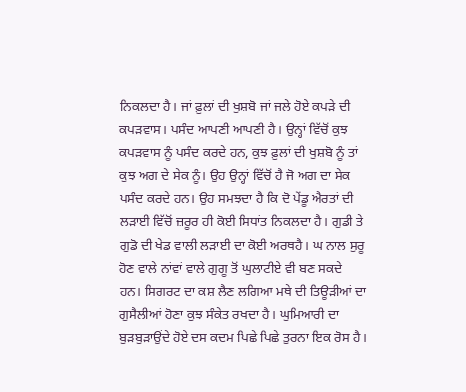ਨਿਕਲਦਾ ਹੈ। ਜਾਂ ਫ਼ੁਲਾਂ ਦੀ ਖੁਸ਼ਬੋ ਜਾਂ ਜਲੇ ਹੋਏ ਕਪੜੇ ਦੀ ਕਪੜਵਾਸ। ਪਸੰਦ ਆਪਣੀ ਆਪਣੀ ਹੈ। ਉਨ੍ਹਾਂ ਵਿੱਚੋਂ ਕੁਝ ਕਪੜਵਾਸ ਨੂੰ ਪਸੰਦ ਕਰਦੇ ਹਨ, ਕੁਝ ਫ਼ੁਲਾਂ ਦੀ ਖੁਸ਼ਬੋ ਨੂੰ ਤਾਂ ਕੁਝ ਅਗ ਦੇ ਸੇਕ ਨੂੰ। ਉਹ ਉਨ੍ਹਾਂ ਵਿੱਚੋਂ ਹੈ ਜੋ ਅਗ ਦਾ ਸੇਕ ਪਸੰਦ ਕਰਦੇ ਹਨ। ਉਹ ਸਮਝਦਾ ਹੈ ਕਿ ਦੋ ਪੇਂਡੂ ਐਰਤਾਂ ਦੀ ਲੜਾਈ ਵਿੱਚੋਂ ਜ਼ਰੂਰ ਹੀ ਕੋਈ ਸਿਧਾਂਤ ਨਿਕਲਦਾ ਹੈ। ਗੁਡੀ ਤੇ ਗੁਡੋ ਦੀ ਖੇਡ ਵਾਲੀ ਲੜਾਈ ਦਾ ਕੋਈ ਅਰਥਹੈ। ਘ ਨਾਲ ਸੁਰੂ ਹੋਣ ਵਾਲੇ ਨਾਂਵਾਂ ਵਾਲੇ ਗੁਗੂ ਤੋਂ ਘੁਲਾਟੀਏ ਵੀ ਬਣ ਸਕਦੇ ਹਨ। ਸਿਗਰਟ ਦਾ ਕਸ਼ ਲੈਣ ਲਗਿਆ ਮਥੇ ਦੀ ਤਿਊੜੀਆਂ ਦਾ ਗੁਸੈਲੀਆਂ ਹੋਣਾ ਕੁਝ ਸੰਕੇਤ ਰਖਦਾ ਹੈ। ਘੁਮਿਆਰੀ ਦਾ ਬੁੜਬੁੜਾਉਂਦੇ ਹੋਏ ਦਸ ਕਦਮ ਪਿਛੇ ਪਿਛੇ ਤੁਰਨਾ ਇਕ ਰੋਸ ਹੈ।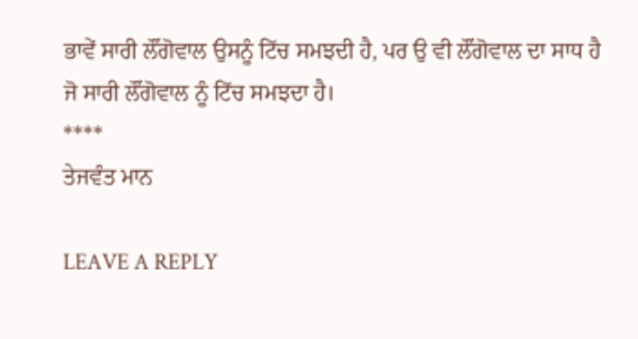ਭਾਵੇਂ ਸਾਰੀ ਲੌਂਗੋਵਾਲ ਉਸਨੂੰ ਟਿੱਚ ਸਮਝਦੀ ਹੈ, ਪਰ ਉ ਵੀ ਲੌਂਗੋਵਾਲ ਦਾ ਸਾਧ ਹੈ ਜੋ ਸਾਰੀ ਲੌਂਗੋਵਾਲ ਨੂੰ ਟਿੱਚ ਸਮਝਦਾ ਹੈ।
****
ਤੇਜਵੰਤ ਮਾਨ

LEAVE A REPLY